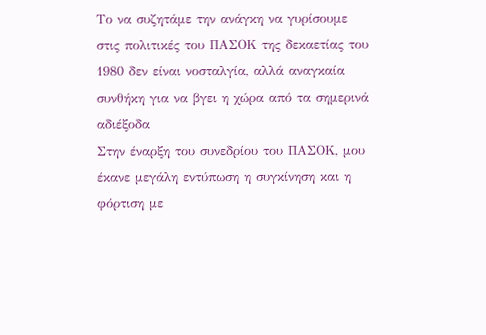Το να συζητάμε την ανάγκη να γυρίσουμε στις πολιτικές του ΠΑΣΟΚ της δεκαετίας του 1980 δεν είναι νοσταλγία, αλλά αναγκαία συνθήκη για να βγει η χώρα από τα σημερινά αδιέξοδα
Στην έναρξη του συνεδρίου του ΠΑΣΟΚ, μου έκανε μεγάλη εντύπωση η συγκίνηση και η φόρτιση με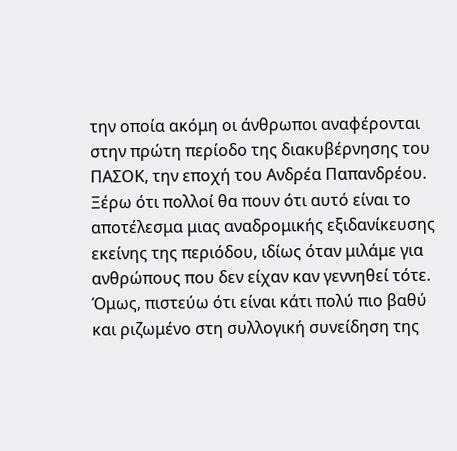την οποία ακόμη οι άνθρωποι αναφέρονται στην πρώτη περίοδο της διακυβέρνησης του ΠΑΣΟΚ, την εποχή του Ανδρέα Παπανδρέου.
Ξέρω ότι πολλοί θα πουν ότι αυτό είναι το αποτέλεσμα μιας αναδρομικής εξιδανίκευσης εκείνης της περιόδου, ιδίως όταν μιλάμε για ανθρώπους που δεν είχαν καν γεννηθεί τότε.
Όμως, πιστεύω ότι είναι κάτι πολύ πιο βαθύ και ριζωμένο στη συλλογική συνείδηση της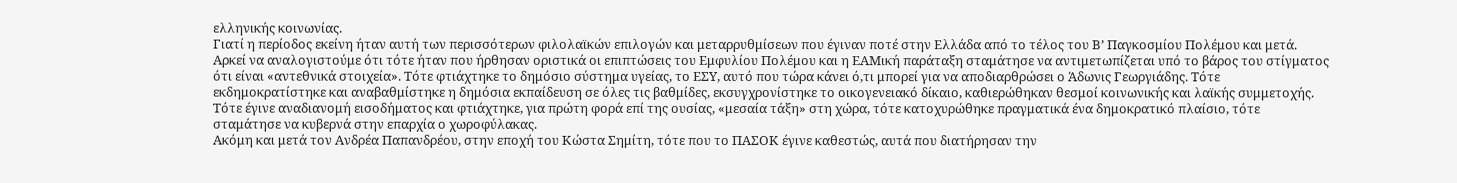ελληνικής κοινωνίας.
Γιατί η περίοδος εκείνη ήταν αυτή των περισσότερων φιλολαϊκών επιλογών και μεταρρυθμίσεων που έγιναν ποτέ στην Ελλάδα από το τέλος του Β’ Παγκοσμίου Πολέμου και μετά. Αρκεί να αναλογιστούμε ότι τότε ήταν που ήρθησαν οριστικά οι επιπτώσεις του Εμφυλίου Πολέμου και η ΕΑΜική παράταξη σταμάτησε να αντιμετωπίζεται υπό το βάρος του στίγματος ότι είναι «αντεθνικά στοιχεία». Τότε φτιάχτηκε το δημόσιο σύστημα υγείας, το ΕΣΥ, αυτό που τώρα κάνει ό,τι μπορεί για να αποδιαρθρώσει ο Άδωνις Γεωργιάδης. Τότε εκδημοκρατίστηκε και αναβαθμίστηκε η δημόσια εκπαίδευση σε όλες τις βαθμίδες, εκσυγχρονίστηκε το οικογενειακό δίκαιο, καθιερώθηκαν θεσμοί κοινωνικής και λαϊκής συμμετοχής. Τότε έγινε αναδιανομή εισοδήματος και φτιάχτηκε, για πρώτη φορά επί της ουσίας, «μεσαία τάξη» στη χώρα, τότε κατοχυρώθηκε πραγματικά ένα δημοκρατικό πλαίσιο, τότε σταμάτησε να κυβερνά στην επαρχία ο χωροφύλακας.
Ακόμη και μετά τον Ανδρέα Παπανδρέου, στην εποχή του Κώστα Σημίτη, τότε που το ΠΑΣΟΚ έγινε καθεστώς, αυτά που διατήρησαν την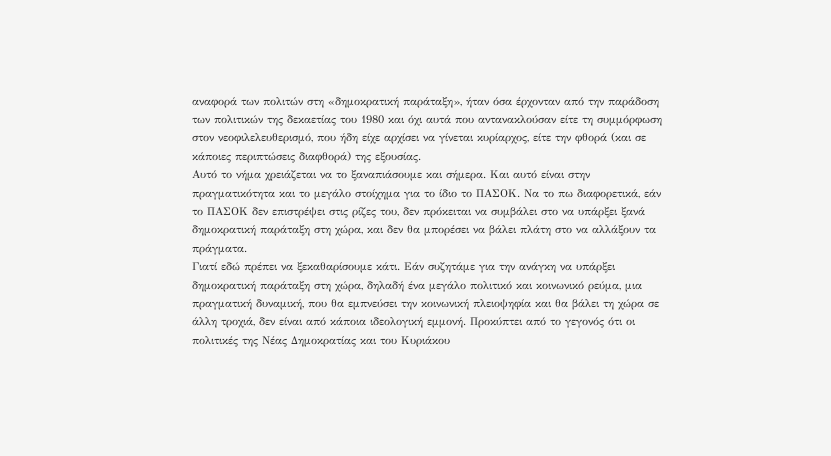αναφορά των πολιτών στη «δημοκρατική παράταξη», ήταν όσα έρχονταν από την παράδοση των πολιτικών της δεκαετίας του 1980 και όχι αυτά που αντανακλούσαν είτε τη συμμόρφωση στον νεοφιλελευθερισμό, που ήδη είχε αρχίσει να γίνεται κυρίαρχος, είτε την φθορά (και σε κάποιες περιπτώσεις διαφθορά) της εξουσίας.
Αυτό το νήμα χρειάζεται να το ξαναπιάσουμε και σήμερα. Και αυτό είναι στην πραγματικότητα και το μεγάλο στοίχημα για το ίδιο το ΠΑΣΟΚ. Να το πω διαφορετικά, εάν το ΠΑΣΟΚ δεν επιστρέψει στις ρίζες του, δεν πρόκειται να συμβάλει στο να υπάρξει ξανά δημοκρατική παράταξη στη χώρα, και δεν θα μπορέσει να βάλει πλάτη στο να αλλάξουν τα πράγματα.
Γιατί εδώ πρέπει να ξεκαθαρίσουμε κάτι. Εάν συζητάμε για την ανάγκη να υπάρξει δημοκρατική παράταξη στη χώρα, δηλαδή ένα μεγάλο πολιτικό και κοινωνικό ρεύμα, μια πραγματική δυναμική, που θα εμπνεύσει την κοινωνική πλειοψηφία και θα βάλει τη χώρα σε άλλη τροχιά, δεν είναι από κάποια ιδεολογική εμμονή. Προκύπτει από το γεγονός ότι οι πολιτικές της Νέας Δημοκρατίας και του Κυριάκου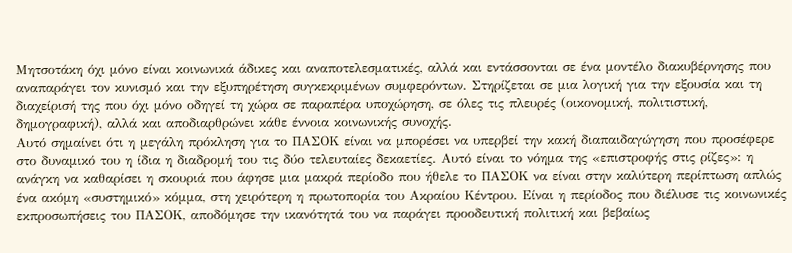Μητσοτάκη όχι μόνο είναι κοινωνικά άδικες και αναποτελεσματικές, αλλά και εντάσσονται σε ένα μοντέλο διακυβέρνησης που αναπαράγει τον κυνισμό και την εξυπηρέτηση συγκεκριμένων συμφερόντων. Στηρίζεται σε μια λογική για την εξουσία και τη διαχείρισή της που όχι μόνο οδηγεί τη χώρα σε παραπέρα υποχώρηση, σε όλες τις πλευρές (οικονομική, πολιτιστική, δημογραφική), αλλά και αποδιαρθρώνει κάθε έννοια κοινωνικής συνοχής.
Αυτό σημαίνει ότι η μεγάλη πρόκληση για το ΠΑΣΟΚ είναι να μπορέσει να υπερβεί την κακή διαπαιδαγώγηση που προσέφερε στο δυναμικό του η ίδια η διαδρομή του τις δύο τελευταίες δεκαετίες. Αυτό είναι το νόημα της «επιστροφής στις ρίζες»: η ανάγκη να καθαρίσει η σκουριά που άφησε μια μακρά περίοδο που ήθελε το ΠΑΣΟΚ να είναι στην καλύτερη περίπτωση απλώς ένα ακόμη «συστημικό» κόμμα, στη χειρότερη η πρωτοπορία του Ακραίου Κέντρου. Είναι η περίοδος που διέλυσε τις κοινωνικές εκπροσωπήσεις του ΠΑΣΟΚ, αποδόμησε την ικανότητά του να παράγει προοδευτική πολιτική και βεβαίως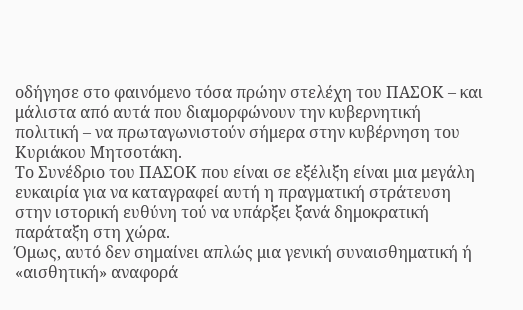οδήγησε στο φαινόμενο τόσα πρώην στελέχη του ΠΑΣΟΚ – και μάλιστα από αυτά που διαμορφώνουν την κυβερνητική πολιτική – να πρωταγωνιστούν σήμερα στην κυβέρνηση του Κυριάκου Μητσοτάκη.
Το Συνέδριο του ΠΑΣΟΚ που είναι σε εξέλιξη είναι μια μεγάλη ευκαιρία για να καταγραφεί αυτή η πραγματική στράτευση στην ιστορική ευθύνη τού να υπάρξει ξανά δημοκρατική παράταξη στη χώρα.
Όμως, αυτό δεν σημαίνει απλώς μια γενική συναισθηματική ή «αισθητική» αναφορά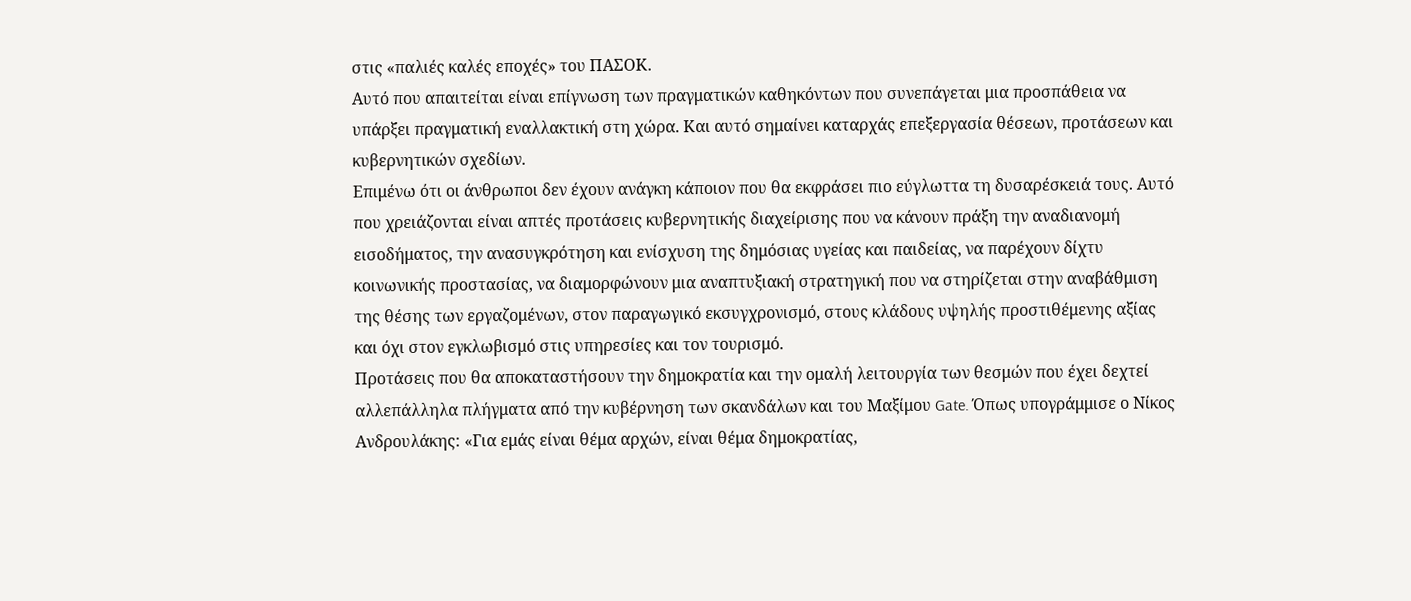στις «παλιές καλές εποχές» του ΠΑΣΟΚ.
Αυτό που απαιτείται είναι επίγνωση των πραγματικών καθηκόντων που συνεπάγεται μια προσπάθεια να υπάρξει πραγματική εναλλακτική στη χώρα. Και αυτό σημαίνει καταρχάς επεξεργασία θέσεων, προτάσεων και κυβερνητικών σχεδίων.
Επιμένω ότι οι άνθρωποι δεν έχουν ανάγκη κάποιον που θα εκφράσει πιο εύγλωττα τη δυσαρέσκειά τους. Αυτό που χρειάζονται είναι απτές προτάσεις κυβερνητικής διαχείρισης που να κάνουν πράξη την αναδιανομή εισοδήματος, την ανασυγκρότηση και ενίσχυση της δημόσιας υγείας και παιδείας, να παρέχουν δίχτυ κοινωνικής προστασίας, να διαμορφώνουν μια αναπτυξιακή στρατηγική που να στηρίζεται στην αναβάθμιση της θέσης των εργαζομένων, στον παραγωγικό εκσυγχρονισμό, στους κλάδους υψηλής προστιθέμενης αξίας και όχι στον εγκλωβισμό στις υπηρεσίες και τον τουρισμό.
Προτάσεις που θα αποκαταστήσουν την δημοκρατία και την ομαλή λειτουργία των θεσμών που έχει δεχτεί αλλεπάλληλα πλήγματα από την κυβέρνηση των σκανδάλων και του Μαξίμου Gate. Όπως υπογράμμισε ο Νίκος Ανδρουλάκης: «Για εμάς είναι θέμα αρχών, είναι θέμα δημοκρατίας,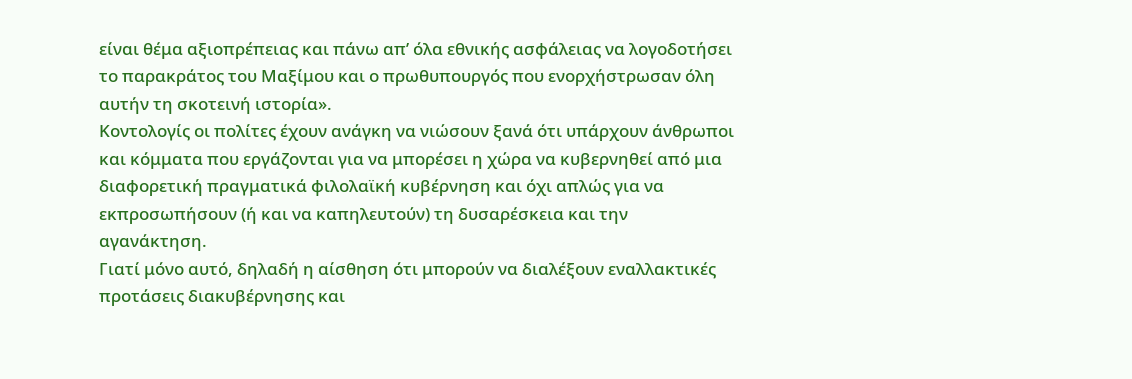είναι θέμα αξιοπρέπειας και πάνω απ’ όλα εθνικής ασφάλειας να λογοδοτήσει το παρακράτος του Μαξίμου και ο πρωθυπουργός που ενορχήστρωσαν όλη αυτήν τη σκοτεινή ιστορία».
Κοντολογίς οι πολίτες έχουν ανάγκη να νιώσουν ξανά ότι υπάρχουν άνθρωποι και κόμματα που εργάζονται για να μπορέσει η χώρα να κυβερνηθεί από μια διαφορετική πραγματικά φιλολαϊκή κυβέρνηση και όχι απλώς για να εκπροσωπήσουν (ή και να καπηλευτούν) τη δυσαρέσκεια και την αγανάκτηση.
Γιατί μόνο αυτό, δηλαδή η αίσθηση ότι μπορούν να διαλέξουν εναλλακτικές προτάσεις διακυβέρνησης και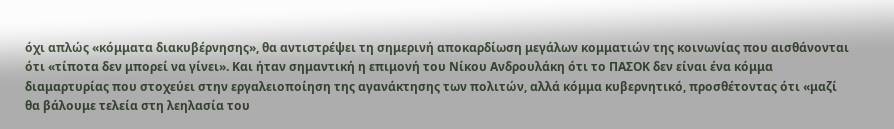όχι απλώς «κόμματα διακυβέρνησης», θα αντιστρέψει τη σημερινή αποκαρδίωση μεγάλων κομματιών της κοινωνίας που αισθάνονται ότι «τίποτα δεν μπορεί να γίνει». Και ήταν σημαντική η επιμονή του Νίκου Ανδρουλάκη ότι το ΠΑΣΟΚ δεν είναι ένα κόμμα διαμαρτυρίας που στοχεύει στην εργαλειοποίηση της αγανάκτησης των πολιτών, αλλά κόμμα κυβερνητικό, προσθέτοντας ότι «μαζί θα βάλουμε τελεία στη λεηλασία του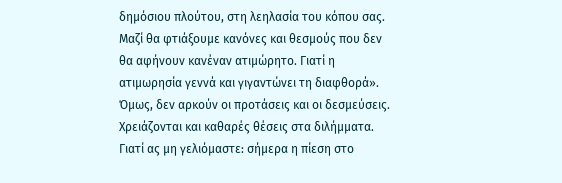δημόσιου πλούτου, στη λεηλασία του κόπου σας. Μαζί θα φτιάξουμε κανόνες και θεσμούς που δεν θα αφήνουν κανέναν ατιμώρητο. Γιατί η ατιμωρησία γεννά και γιγαντώνει τη διαφθορά».
Όμως, δεν αρκούν οι προτάσεις και οι δεσμεύσεις. Χρειάζονται και καθαρές θέσεις στα διλήμματα. Γιατί ας μη γελιόμαστε: σήμερα η πίεση στο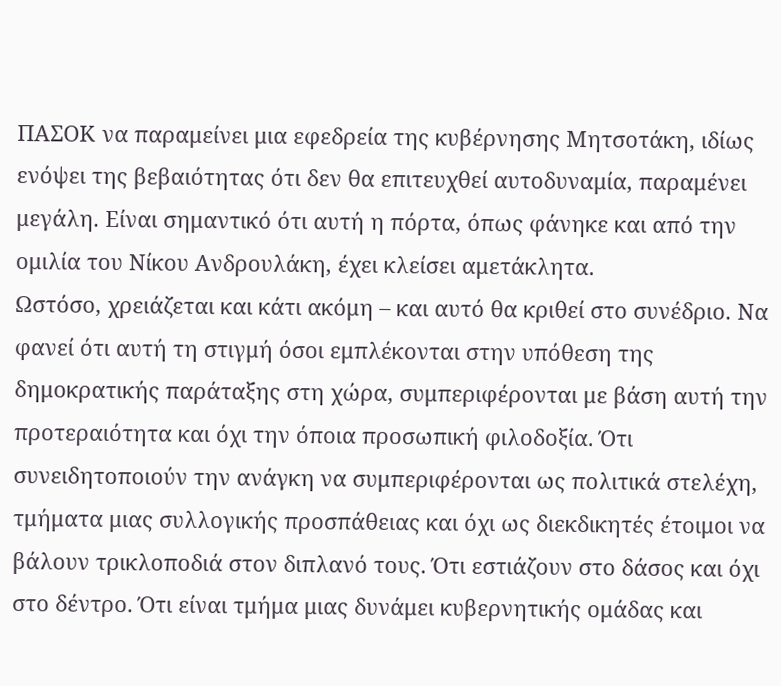ΠΑΣΟΚ να παραμείνει μια εφεδρεία της κυβέρνησης Μητσοτάκη, ιδίως ενόψει της βεβαιότητας ότι δεν θα επιτευχθεί αυτοδυναμία, παραμένει μεγάλη. Είναι σημαντικό ότι αυτή η πόρτα, όπως φάνηκε και από την ομιλία του Νίκου Ανδρουλάκη, έχει κλείσει αμετάκλητα.
Ωστόσο, χρειάζεται και κάτι ακόμη – και αυτό θα κριθεί στο συνέδριο. Να φανεί ότι αυτή τη στιγμή όσοι εμπλέκονται στην υπόθεση της δημοκρατικής παράταξης στη χώρα, συμπεριφέρονται με βάση αυτή την προτεραιότητα και όχι την όποια προσωπική φιλοδοξία. Ότι συνειδητοποιούν την ανάγκη να συμπεριφέρονται ως πολιτικά στελέχη, τμήματα μιας συλλογικής προσπάθειας και όχι ως διεκδικητές έτοιμοι να βάλουν τρικλοποδιά στον διπλανό τους. Ότι εστιάζουν στο δάσος και όχι στο δέντρο. Ότι είναι τμήμα μιας δυνάμει κυβερνητικής ομάδας και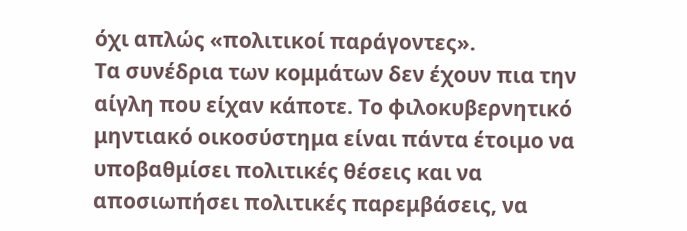όχι απλώς «πολιτικοί παράγοντες».
Τα συνέδρια των κομμάτων δεν έχουν πια την αίγλη που είχαν κάποτε. Το φιλοκυβερνητικό μηντιακό οικοσύστημα είναι πάντα έτοιμο να υποβαθμίσει πολιτικές θέσεις και να αποσιωπήσει πολιτικές παρεμβάσεις, να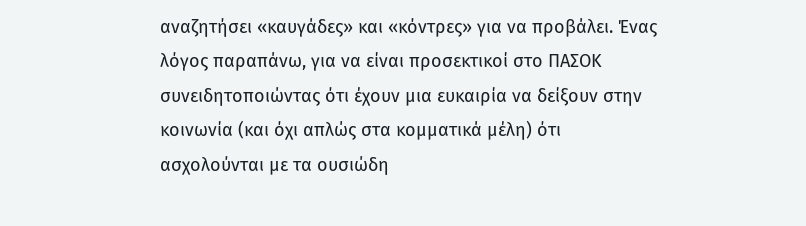αναζητήσει «καυγάδες» και «κόντρες» για να προβάλει. Ένας λόγος παραπάνω, για να είναι προσεκτικοί στο ΠΑΣΟΚ συνειδητοποιώντας ότι έχουν μια ευκαιρία να δείξουν στην κοινωνία (και όχι απλώς στα κομματικά μέλη) ότι ασχολούνται με τα ουσιώδη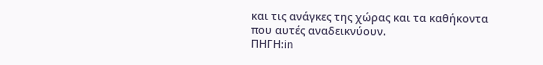και τις ανάγκες της χώρας και τα καθήκοντα που αυτές αναδεικνύουν.
ΠΗΓΗ:in